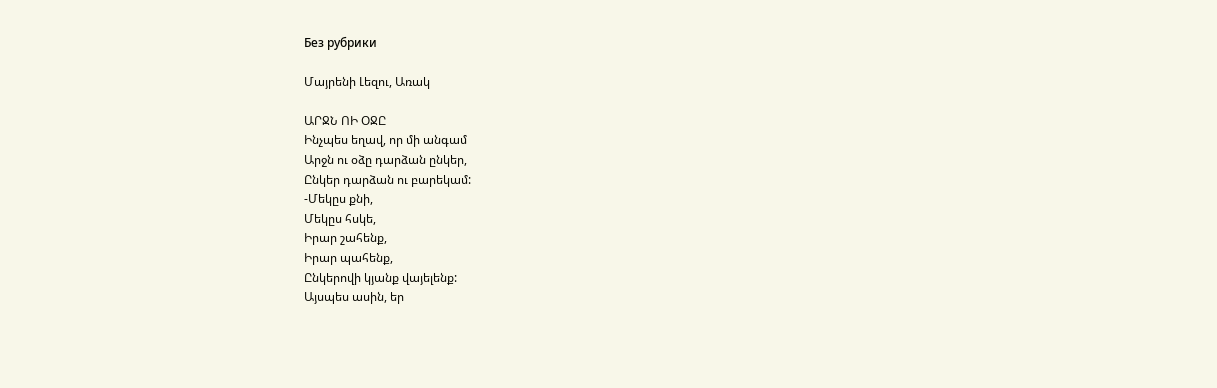Без рубрики

Մայրենի Լեզու, Առակ

ԱՐՋՆ ՈԻ ՕՋԸ
Ինչպես եղավ, որ մի անգամ
Արջն ու օձը դարձան ընկեր,
Ընկեր դարձան ու բարեկամ:
-Մեկըս քնի,
Մեկըս հսկե,
Իրար շահենք,
Իրար պահենք,
Ընկերովի կյանք վայելենք:
Այսպես ասին, եր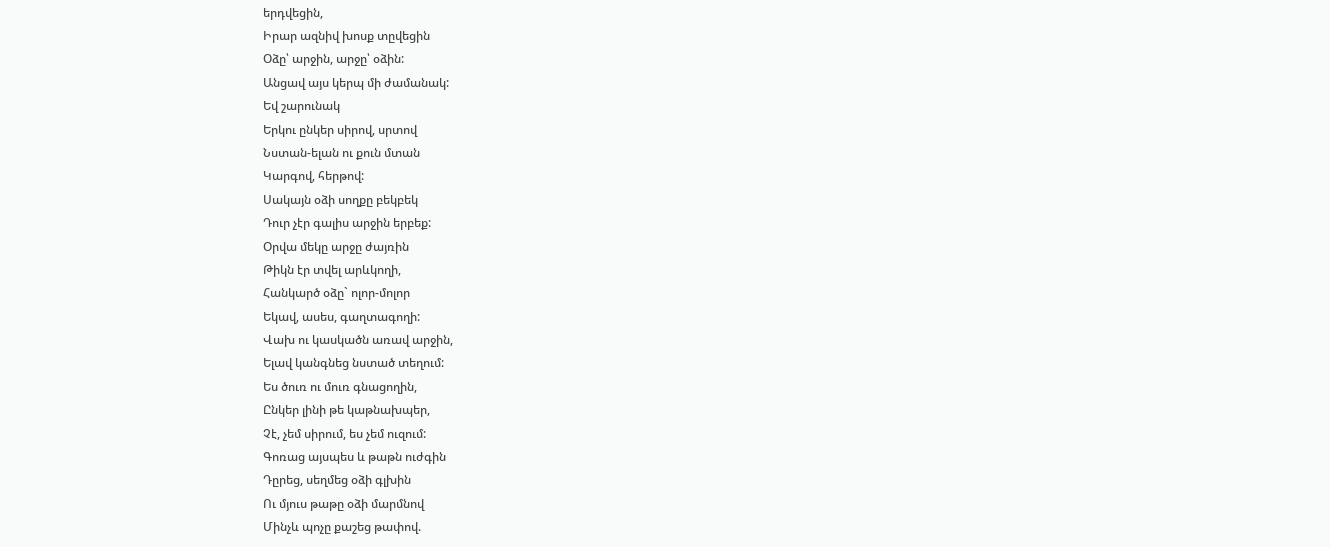երդվեցին,
Իրար ազնիվ խոսք տըվեցին
Օձը՝ արջին, արջը՝ օձին:
Անցավ այս կերպ մի ժամանակ:
Եվ շարունակ
Երկու ընկեր սիրով, սրտով
Նստան-ելան ու քուն մտան
Կարգով, հերթով:
Սակայն օձի սողքը բեկբեկ
Դուր չէր գալիս արջին երբեք:
Օրվա մեկը արջը ժայռին
Թիկն էր տվել արևկողի,
Հանկարծ օձը` ոլոր-մոլոր
Եկավ, ասես, գաղտագողի:
Վախ ու կասկածն առավ արջին,
Ելավ կանգնեց նստած տեղում:
Ես ծուռ ու մուռ գնացողին,
Ընկեր լինի թե կաթնախպեր,
Չէ, չեմ սիրում, ես չեմ ուզում:
Գոռաց այսպես և թաթն ուժգին
Դըրեց, սեղմեց օձի գլխին
Ու մյուս թաթը օձի մարմնով
Մինչև պոչը քաշեց թափով.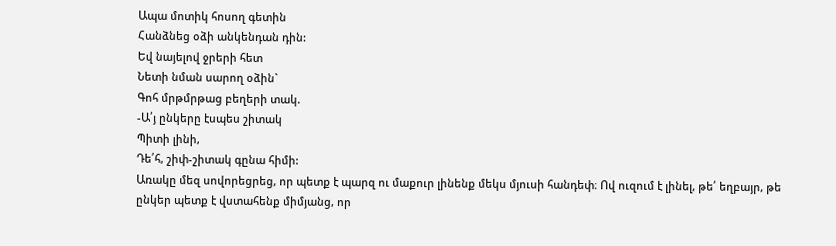Ապա մոտիկ հոսող գետին
Հանձնեց օձի անկենդան դին:
Եվ նայելով ջրերի հետ
Նետի նման սարող օձին`
Գոհ մրթմրթաց բեղերի տակ.
-Ա՛յ ընկերը էսպես շիտակ
Պիտի լինի,
Դե՛հ, շիփ-շիտակ գընա հիմի:
Առակը մեզ սովորեցրեց, որ պետք է պարզ ու մաքուր լինենք մեկս մյուսի հանդեփ։ Ով ուզում է լինել, թե՛ եղբայր, թե ընկեր պետք է վստահենք միմյանց, որ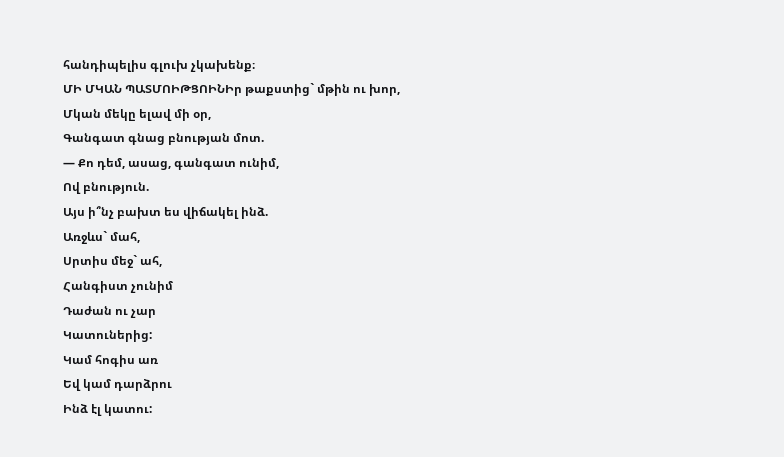հանդիպելիս գլուխ չկախենք։
ՄԻ ՄԿԱՆ ՊԱՏՄՈԻԹՑՈԻՆԻր թաքստից` մթին ու խոր,
Մկան մեկը ելավ մի օր,
Գանգատ գնաց բնության մոտ.
— Քո դեմ, ասաց, գանգատ ունիմ,
Ով բնություն.
Այս ի՞նչ բախտ ես վիճակել ինձ.
Առջևս` մահ,
Սրտիս մեջ` ահ,
Հանգիստ չունիմ
Դաժան ու չար
Կատուներից:
Կամ հոգիս առ
Եվ կամ դարձրու
Ինձ էլ կատու: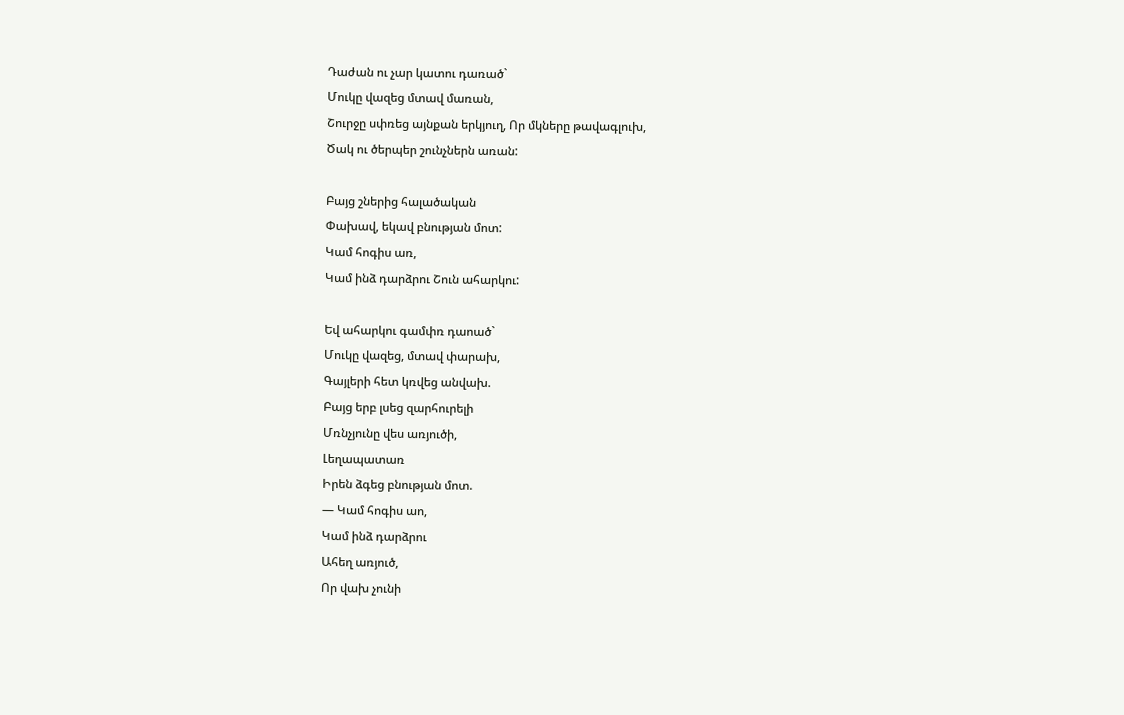Դաժան ու չար կատու դառած`
Մուկը վազեց մտավ մառան,
Շուրջը սփռեց այնքան երկյուղ, Որ մկները թավագլուխ,
Ծակ ու ծերպեր շունչներն առան:

Բայց շներից հալածական
Փախավ, եկավ բնության մոտ:
Կամ հոգիս առ,
Կամ ինձ դարձրու Շուն ահարկու:

Եվ ահարկու գամփռ դաոած`
Մուկը վազեց, մտավ փարախ,
Գայլերի հետ կռվեց անվախ.
Բայց երբ լսեց զարհուրելի
Մռնչյունը վես առյուծի,
Լեղապատառ
Իրեն ձգեց բնության մոտ.
— Կամ հոգիս աո,
Կամ ինձ դարձրու
Ահեղ առյուծ,
Որ վախ չունի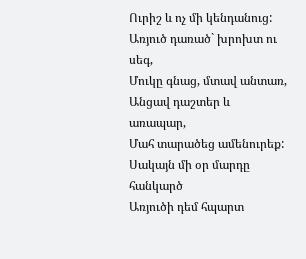Ուրիշ և ոչ մի կենդանուց:
Առյուծ դառած` խրոխտ ու սեգ,
Մուկը գնաց, մտավ անտառ,
Անցավ դաշտեր և առապար,
Մահ տարածեց ամենուրեք:
Սակայն մի օր մարդը հանկարծ
Առյուծի դեմ հպարտ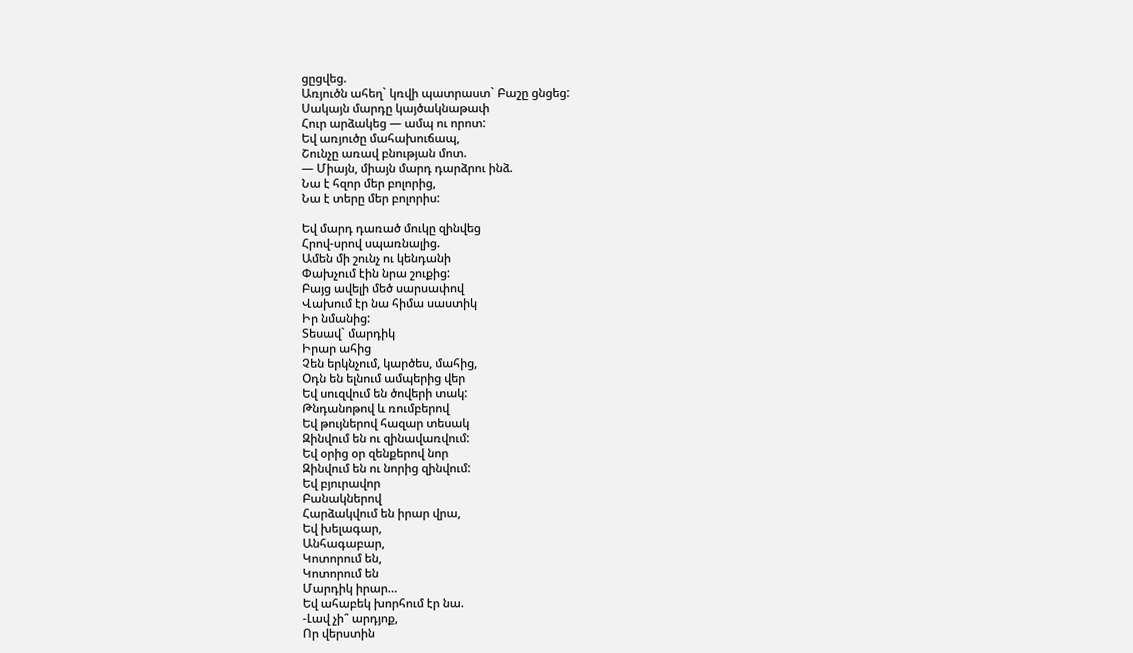ցըցվեց.
Առյուծն ահեղ` կռվի պատրաստ` Բաշը ցնցեց:
Սակայն մարդը կայծակնաթափ
Հուր արձակեց — ամպ ու որոտ:
Եվ առյուծը մահախուճապ,
Շունչը առավ բնության մոտ.
— Միայն, միայն մարդ դարձրու ինձ.
Նա է հզոր մեր բոլորից,
Նա է տերը մեր բոլորիս:

Եվ մարդ դառած մուկը զինվեց
Հրով-սրով սպառնալից.
Ամեն մի շունչ ու կենդանի
Փախչում էին նրա շուքից:
Բայց ավելի մեծ սարսափով
Վախում էր նա հիմա սաստիկ
Իր նմանից:
Տեսավ` մարդիկ
Իրար ահից
Չեն երկնչում, կարծես, մահից,
Օդն են ելնում ամպերից վեր
Եվ սուզվում են ծովերի տակ:
Թնդանոթով և ռումբերով
Եվ թույներով հազար տեսակ
Զինվում են ու զինավառվում:
Եվ օրից օր զենքերով նոր
Զինվում են ու նորից զինվում:
Եվ բյուրավոր
Բանակներով
Հարձակվում են իրար վրա,
Եվ խելագար,
Անհագաբար,
Կոտորում են,
Կոտորում են
Մարդիկ իրար…
Եվ ահաբեկ խորհում էր նա.
-Լավ չի՞ արդյոք,
Որ վերստին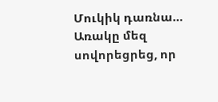Մուկիկ դառնա…
Առակը մեզ սովորեցրեց, որ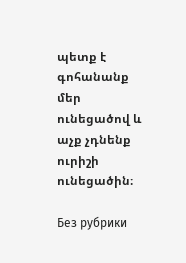պետք է գոհանանք մեր ունեցածով և աչք չդնենք ուրիշի ունեցածին։

Без рубрики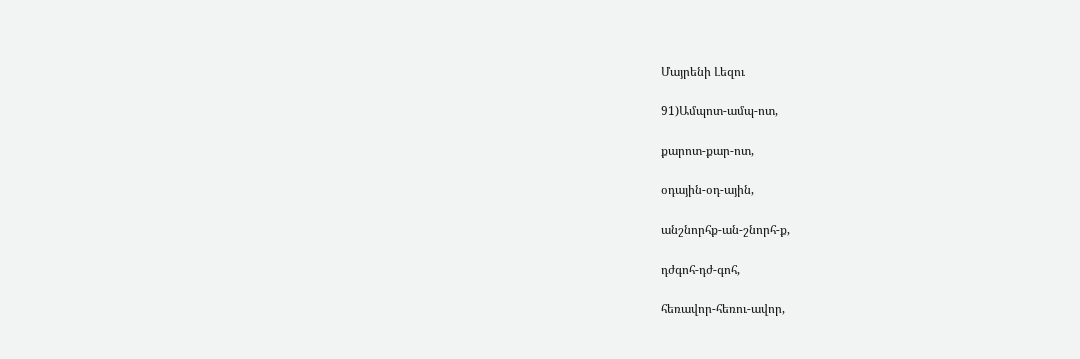Մայրենի Լեզու

91)Ամպոտ-ամպ-ոտ,

քարոտ-քար-ոտ,

օդային-օդ-ային,

անշնորհք-ան-շնորհ-ք,

դժգոհ-դժ-գոհ,

հեռավոր-հեռու-ավոր,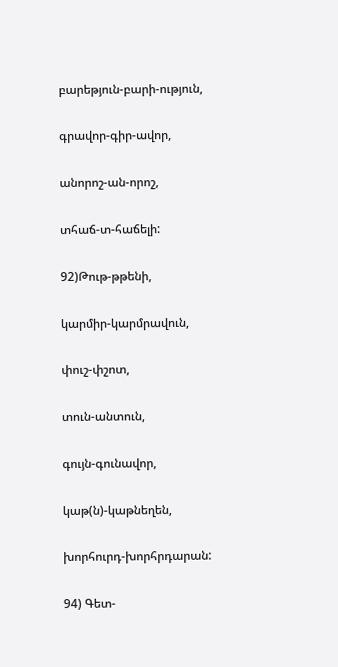բարեթյուն-բարի-ություն,

գրավոր-գիր-ավոր,

անորոշ-ան-որոշ,

տհաճ-տ-հաճելի:

92)Թութ-թթենի,

կարմիր-կարմրավուն,

փուշ-փշոտ,

տուն-անտուն,

գույն-գունավոր,

կաթ(ն)-կաթնեղեն,

խորհուրդ-խորհրդարան:

94) Գետ-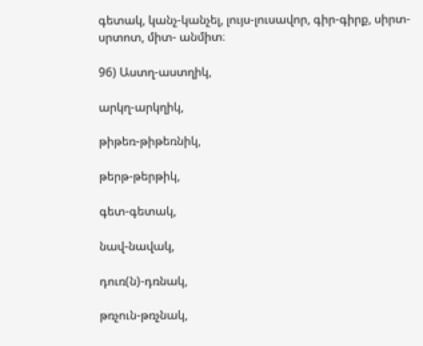գետակ, կանչ-կանչել, լույս-լուսավոր, գիր-գիրք, սիրտ-սրտոտ, միտ- անմիտ։

96) Աստղ-աստղիկ,

արկղ-արկղիկ,

թիթեռ-թիթեռնիկ,

թերթ-թերթիկ,

գետ-գետակ,

նավ-նավակ,

դուռ(ն)-դռնակ,

թռչուն-թռչնակ,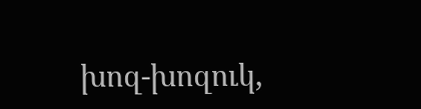խոզ-խոզուկ,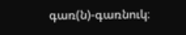գառ(ն)-գառնուկ։